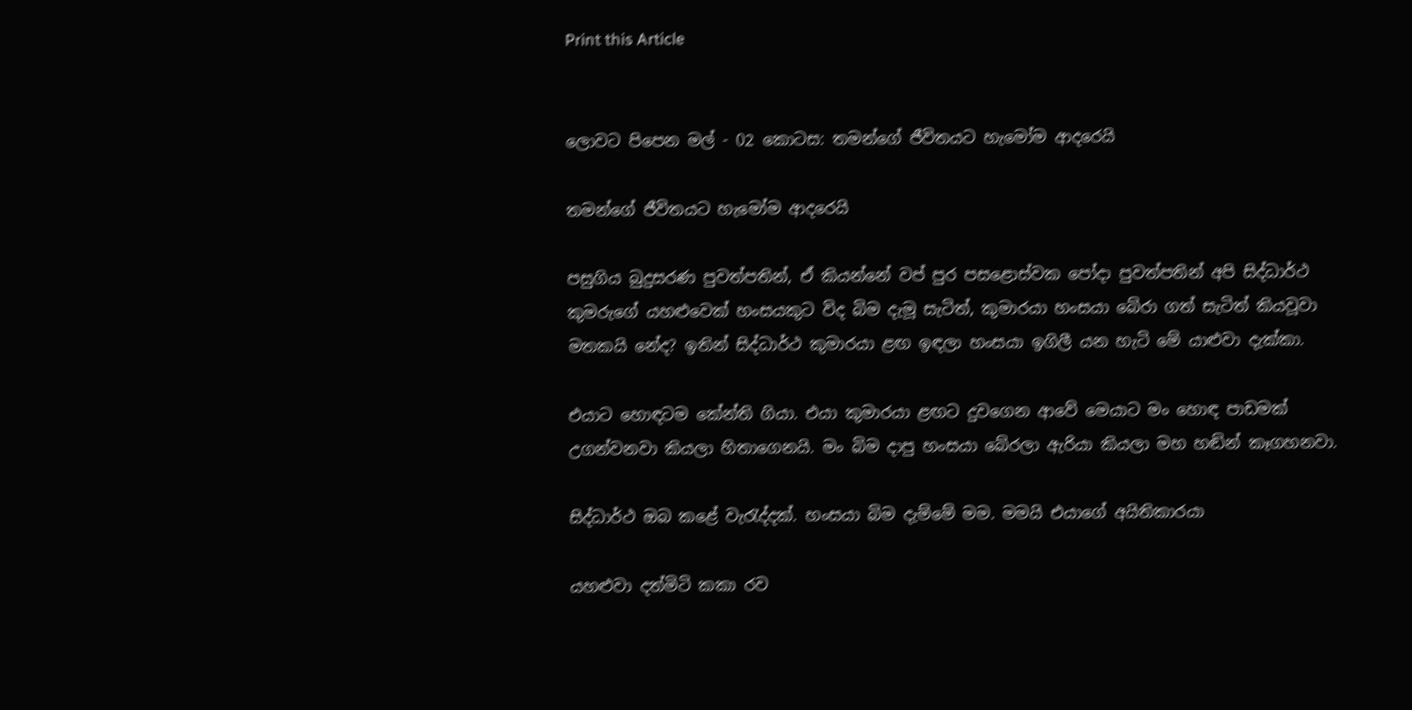Print this Article


ලොවට පිපෙන මල් - 02 කොටස: තමන්ගේ ජීවිතයට හැමෝම ආදරෙයි

තමන්ගේ ජීවිතයට හැමෝම ආදරෙයි

පසුගිය බුදුසරණ පුවත්පතින්, ඒ කියන්නේ වප් පුර පසළොස්වක පෝදා පුවත්පතින් අපි සිද්ධාර්ථ කුමරුගේ යහළුවෙක් හංසයකුට විද බිම දැමූ සැටිත්, කුමාරයා හංසයා බේරා ගත් සැටිත් කියවූවා මතකයි නේද? ඉතින් සිද්ධාර්ථ කුමාරයා ළඟ ඉඳලා හංසයා ඉගිලී යන හැටි මේ යාළුවා දැක්කා.

එයාට හොඳටම කේන්ති ගියා. එයා කුමාරයා ළඟට දුවගෙන ආවේ මෙයාට මං හොඳ පාඩමක් උගන්වනවා කියලා හිතාගෙනයි. මං බිම දාපු හංසයා බේරලා ඇරියා කියලා මහ හඬින් කෑගහනවා.

සිද්ධාර්ථ ඔබ කළේ වැරැද්දක්. හංසයා බිම දැම්මේ මම. මමයි එයාගේ අයිතිකාරයා

යහළුවා දත්මිටි කකා රව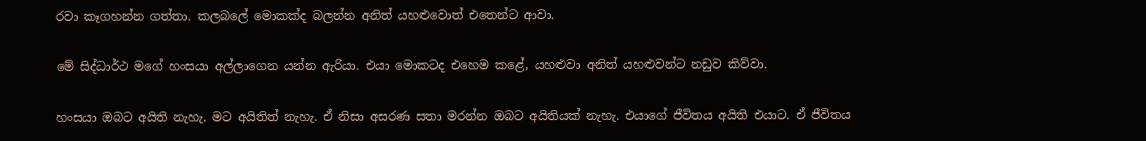රවා කෑගහන්න ගත්තා. කලබලේ මොකක්ද බලන්න අනිත් යහළුවොත් එතෙන්ට ආවා.

මේ සිද්ධාර්ථ මගේ හංසයා අල්ලාගෙන යන්න ඇරියා. එයා මොකටද එහෙම කළේ, යහළුවා අනිත් යහළුවන්ට නඩුව කිව්වා.

හංසයා ඔබට අයිති නැහැ. මට අයිතිත් නැහැ. ඒ නිසා අසරණ සතා මරන්න ඔබට අයිතියක් නැහැ. එයාගේ ජීවිතය අයිති එයාට. ඒ ජීවිතය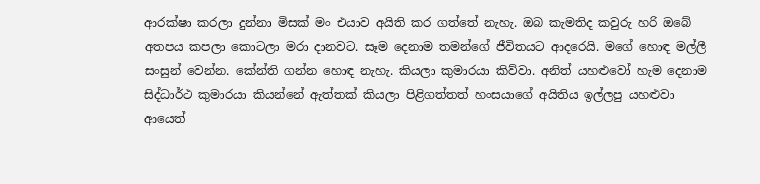ආරක්ෂා කරලා දුන්නා මිසක් මං එයාව අයිති කර ගත්තේ නැහැ. ඔබ කැමතිද කවුරු හරි ඔබේ අතපය කපලා කොටලා මරා දානවට. සෑම දෙනාම තමන්ගේ ජීවිතයට ආදරෙයි. මගේ හොඳ මල්ලී සංසුන් වෙන්න. කේන්ති ගන්න හොඳ නැහැ. කියලා කුමාරයා කිව්වා. අනිත් යහළුවෝ හැම දෙනාම සිද්ධාර්ථ කුමාරයා කියන්නේ ඇත්තක් කියලා පිළිගත්තත් හංසයාගේ අයිතිය ඉල්ලපු යහළුවා ආයෙත්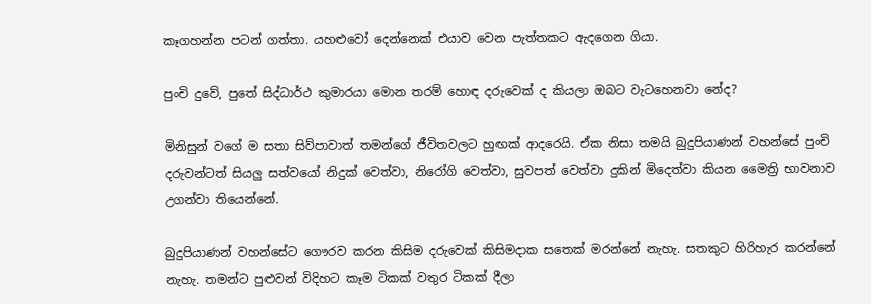කෑගහන්න පටන් ගත්තා. යහළුවෝ දෙන්නෙක් එයාව වෙන පැත්තකට ඇදගෙන ගියා.

පුංචි දුවේ, පුතේ සිද්ධාර්ථ කුමාරයා මොන තරම් හොඳ දරුවෙක් ද කියලා ඔබට වැටහෙනවා නේද?

මිනිසුන් වගේ ම සතා සිව්පාවාත් තමන්ගේ ජීවිතවලට හුඟක් ආදරෙයි. ඒක නිසා තමයි බුදුපියාණන් වහන්සේ පුංචි දරුවන්ටත් සියලු සත්වයෝ නිදුක් වෙත්වා, නිරෝගි වෙත්වා, සුවපත් වෙත්වා දුකින් මිදෙත්වා කියන මෛත්‍රි භාවනාව උගන්වා තියෙන්නේ.

බුදුපියාණන් වහන්සේට ගෞරව කරන කිසිම දරුවෙක් කිසිමදාක සතෙක් මරන්නේ නැහැ. සතකුට හිරිහැර කරන්නේ නැහැ. තමන්ට පුළුවන් විදිහට කෑම ටිකක් වතුර ටිකක් දීලා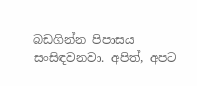බඩගින්න පිපාසය සංසිඳවනවා. අපිත්, අපට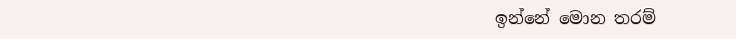ඉන්නේ මොන තරම්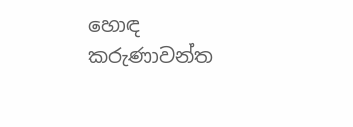හොඳ කරුණාවන්ත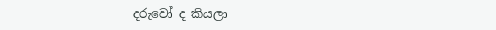දරුවෝ ද කියලා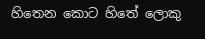හිතෙන කොට හිතේ ලොකු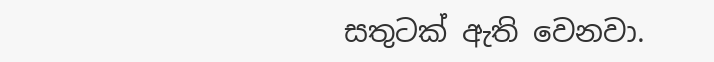සතුටක් ඇති වෙනවා.